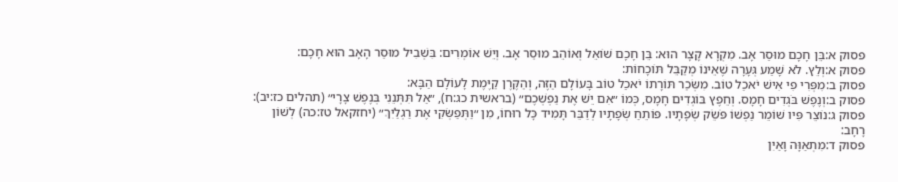פסוק א:בֵּן חָכָם מוּסַר אָב. מִקְרָא קָצָר הוּא: בֵּן חָכָם שׁוֹאֵל וְאוֹהֵב מוּסַר אָב. וְיֵשׁ אוֹמְרִים: בִּשְׁבִיל מוּסַר הָאָב הוּא חָכָם:
פסוק א:וְלֵץ. לֹא שָׁמַע גְּעָרָה שֶׁאֵינוֹ מְקַבֵּל תּוֹכָחוֹת:
פסוק ב:מִפְּרִי פִי אִישׁ יֹאכַל טוֹב. מִשְּׂכַר תּוֹרָתוֹ יֹאכַל טוֹב בָּעוֹלָם הַזֶּה, וְהַקֶּרֶן קַיֶּמֶת לָעוֹלָם הַבָּא:
פסוק ב:וְנֶפֶשׁ בֹּגְדִים חָמָס. וְחֵפֶץ בּוֹגְדִים חָמָס, כְּמוֹ ״אִם יֵשׁ אֶת נַפְשְׁכֶם״ (בראשית כג:ח), ״אַל תִּתְּנֵנִי בְּנֶפֶשׁ צָרָי״ (תהלים כז:יב):
פסוק ג:נוֹצֵר פִּיו שׁוֹמֵר נַפְשׁוֹ פֹּשֵׂק שְׂפָתָיו. פּוֹתֵחַ שְׂפָתָיו לְדַבֵּר תָּמִיד כָּל רוּחוֹ, מִן ״וַתְּפַשְּׂקִי אֶת רַגְלַיִךְ״ (יחזקאל טז:כה) לְשׁוֹן רָחָב:
פסוק ד:מִתְאַוָּה וָאַיִן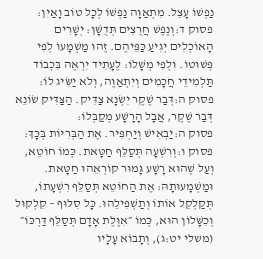נַפְשׁוֹ עָצֵל. מִתְאַוָּה נַפְשׁוֹ לְכָל טוֹב וָאַיִן:
פסוק ד:וְנֶפֶשׁ חֲרֻצִים תְּדֻשָּׁן: יְשָׁרִים הָאוֹכְלִים יְגִיעַ כַּפֵּיהֶם. זֶהוּ מַשְׁמָעוֹ לְפִי פְּשׁוּטוֹ. וּלְפִי מְשָׁלוֹ: לֶעָתִיד יִרְאֶה בִּכְבוֹד תַּלְמִידֵי חֲכָמִים וְיִתְאַוֶּה, וְלֹא יַשִּׂיג לוֹ:
פסוק ה:דְּבַר שֶׁקֶר יִשְׂנָא צַדִּיק. הַצַּדִּיק שׂוֹנֵא דְּבַר שֶׁקֶר, אֲבָל הָרָשָׁע מְקַבְּלוֹ:
פסוק ה:יַבְאִישׁ וְיַחְפִּיר. אֶת הַבְּרִיּוֹת בְּכָךְ:
פסוק ו:וְרִשְׁעָה תְּסַלֵּף חַטָּאת. כְּמוֹ חוֹטֵא, וְעַל שֶׁהוּא רָשָׁע גָּמוּר קוֹרְאֵהוּ חַטָּאת. וּמַשְׁמָעוּתָהּ: אֶת הַחוֹטֵא תְּסַלֵּף רִשְׁעָתוֹ, תְּקַלְקֵל אוֹתוֹ וְתַשְׁפִּילֵהוּ. כָּל סִלּוּף – קִלְקוּל וְכִשָּׁלוֹן הוּא, כְּמוֹ ״אִוֶּלֶת אָדָם תְּסַלֵּף דַּרְכּוֹ״ (משלי יט:ג), וְתָבוֹא עָלָיו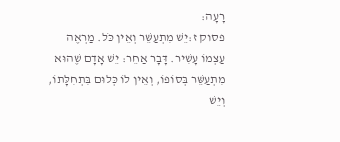רָעָה:
פסוק ז:יֵשׁ מִתְעַשֵּׁר וְאֵין כֹּל. מַרְאֶה עַצְמוֹ עָשִׁיר. דָּבָר אַחֵר: יֵשׁ אָדָם שֶׁהוּא מִתְעַשֵּׁר בְּסוֹפוֹ, וְאֵין לוֹ כְּלוּם בִּתְחִלָּתוֹ, וְיֵשׁ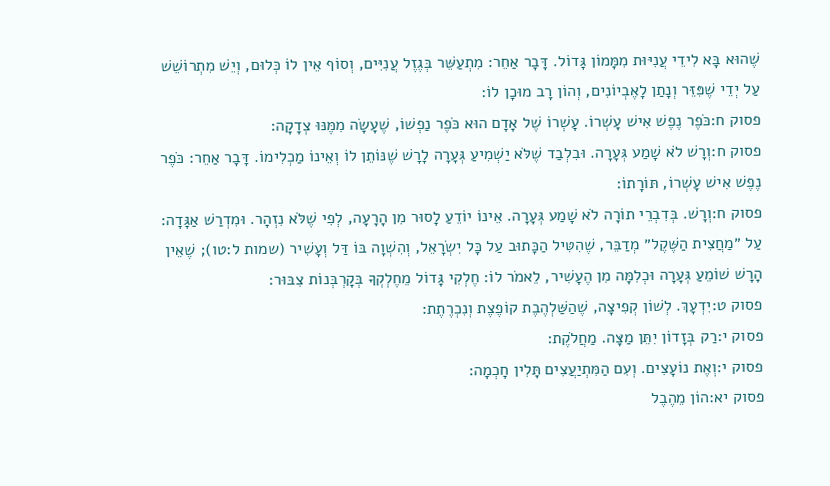שֶׁהוּא בָּא לִידֵי עֲנִיּוּת מִמָּמוֹן גָּדוֹל. דָּבָר אַחֵר: מִתְעַשֵּׁר בְּגֶזֶל עֲנִיִּים, וְסוֹף אֵין לוֹ כְּלוּם, וְיֵשׁ מִתְרוֹשֵׁשׁ עַל יְדֵי שֶׁפִּזֵּר וְנָתַן לָאֶבְיוֹנִים, וְהוֹן רָב מוּכָן לוֹ:
פסוק ח:כֹּפֶר נֶפֶשׁ אִישׁ עָשְׁרוֹ. עָשְׁרוֹ שֶׁל אָדָם הוּא כֹּפֶר נַפְשׁוֹ, שֶׁעָשָׂה מִמֶּנּוּ צְדָקָה:
פסוק ח:וְרָשׁ לֹא שָׁמַע גְּעָרָה. וּבִלְבַד שֶׁלֹּא יַשְׁמִיעַ גְּעָרָה לָרָשׁ שֶׁנּוֹתֵן לוֹ וְאֵינוֹ מַכְלִימוֹ. דָּבָר אַחֵר: כֹּפֶר נֶפֶשׁ אִישׁ עָשְׁרוֹ, תּוֹרָתוֹ:
פסוק ח:וְרָשׁ. בְּדִבְרֵי תוֹרָה לֹא שָׁמַע גְּעָרָה. אֵינוֹ יוֹדֵעַ לָסוּר מִן הָרָעָה, לְפִי שֶׁלֹּא נִזְהָר. וּמִדְרַשׁ אַגָּדָה: עַל ״מַחֲצִית הַשֶּׁקֶל״ מְדַבֵּר, שֶׁהִטִּיל הַכָּתוּב עַל כָּל יִשְׂרָאֵל, וְהִשְׁוָה בּוֹ דַּל וְעָשִׁיר (שמות ל:טו); שֶׁאֵין הָרָשׁ שׁוֹמֵעַ גְּעָרָה וּכְלִמָּה מִן הֶעָשִׁיר, לֵאמֹר לוֹ: חֶלְקִי גָּדוֹל מֵחֶלְקְךָ בְּקָרְבְּנוֹת צִבּוּר:
פסוק ט:יִדְעָךְ. לְשׁוֹן קְפִיצָה, שֶׁהַשַּׁלְהֶבֶת קוֹפֶצֶת וְנִכְרֶתֶת:
פסוק י:רַק בְּזָדוֹן יִתֵּן מַצָּה. מַחֲלֹקֶת:
פסוק י:וְאֶת נוֹעָצִים. וְעִם הַמִּתְיַעֲצִים תָּלִין חָכְמָה:
פסוק יא:הוֹן מֵהֶבֶל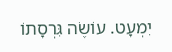יִמְעָט. עוֹשֶׂה גִּרְסָתוֹ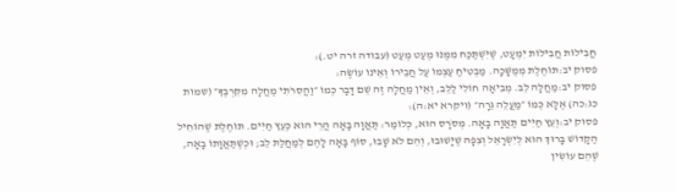חֲבִילוֹת חֲבִילוֹת יִמְעָט, שֶׁיִּשְׁתַּכַּח מִמֶּנּוּ מְעַט מְעַט (עבודה זרה יט.):
פסוק יב:תּוֹחֶלֶת מְמֻשָּׁכָה. מַבְטִיחַ עַצְמוֹ עַל חֲבֵירוֹ וְאֵינוֹ עוֹשֶׂה:
פסוק יב:מַחֲלָה לֵב. מְבִיאָה חוֹלִי לַלֵּב, וְאֵין מַחֲלָה זֶה שֵׁם דָּבָר כְּמוֹ ״וַהֲסִרֹתִי מַחֲלָה מִקִּרְבֶּךָ״ (שמות כג:כה) אֶלָּא כְּמוֹ ״מַעֲלֵה גֵרָה״ (ויקרא יא:ה):
פסוק יב:וְעֵץ חַיִּים תַּאֲוָה בָאָה. מְסֹרָס הוּא, כְּלוֹמַר: תַּאֲוָה בָאָה הֲרֵי הוּא כְּעֵץ חַיִּים. תּוֹחֶלֶת שֶׁהוֹחִיל הַקָּדוֹשׁ בָּרוּךְ הוּא לְיִשְׂרָאֵל וְצִפָּה שֶׁיָּשׁוּבוּ, וְהֵם לֹא שָׁבוּ, סוֹף בָּאָה לָהֶם לְמַחֲלַת לֵב; וּכְשֶׁתַּאֲוָתוֹ בָאָה, שֶׁהֵם עוֹשִׂין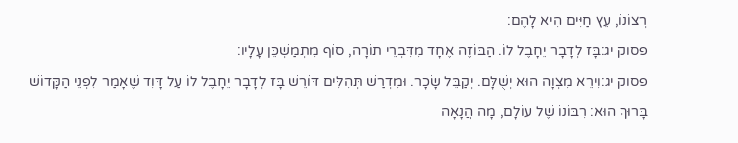רְצוֹנוֹ, עֵץ חַיִּים הִיא לָהֶם:
פסוק יג:בָּז לְדָבָר יֵחָבֶל לוֹ. הַבּוֹזֶה אֶחָד מִדִּבְרֵי תוֹרָה, סוֹף מִתְמַשְׁכֵּן עָלָיו:
פסוק יג:וִירֵא מִצְוָה הוּא יְשֻׁלָּם. יְקַבֵּל שָׂכָר. וּמִדְרַשׁ תְּהִלִּים דּוֹרֵשׁ בָּז לְדָבָר יֵחָבֶל לוֹ עַל דָּוִד שֶׁאָמַר לִפְנֵי הַקָּדוֹשׁ בָּרוּךְ הוּא: רִבּוֹנוֹ שֶׁל עוֹלָם, מָה הֲנָאָה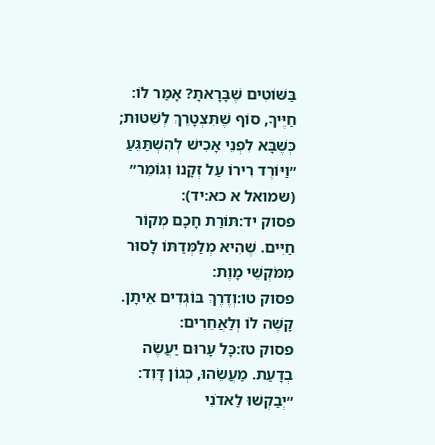בַּשּׁוֹטִים שֶׁבָּרָאתָ? אָמַר לוֹ: חַיֶּיךָ, סוֹף שֶׁתִּצְטָרֵךְ לְשִׁטּוּת; כְּשֶׁבָּא לִפְנֵי אָכִישׁ לְהִשְׁתַּגֵּעַ ״וַיּוֹרֶד רִירוֹ עַל זְקָנוֹ וְגוֹמֵר״ (שמואל א כא:יד):
פסוק יד:תּוֹרַת חָכָם מְקוֹר חַיִּים. שֶׁהִיא מְלַמְּדַתּוֹ לָסוּר מִמֹּקְשֵׁי מָוֶת:
פסוק טו:וְדֶרֶךְ בּוֹגְדִים אֵיתָן. קָשֶׁה לוֹ וְלַאֲחֵרִים:
פסוק טז:כָּל עָרוּם יַעֲשֶׂה בְדָעַת. מַעֲשֵׂהוּ, כְּגוֹן דָּוִד: ״יְבַקְשׁוּ לַאדֹנִי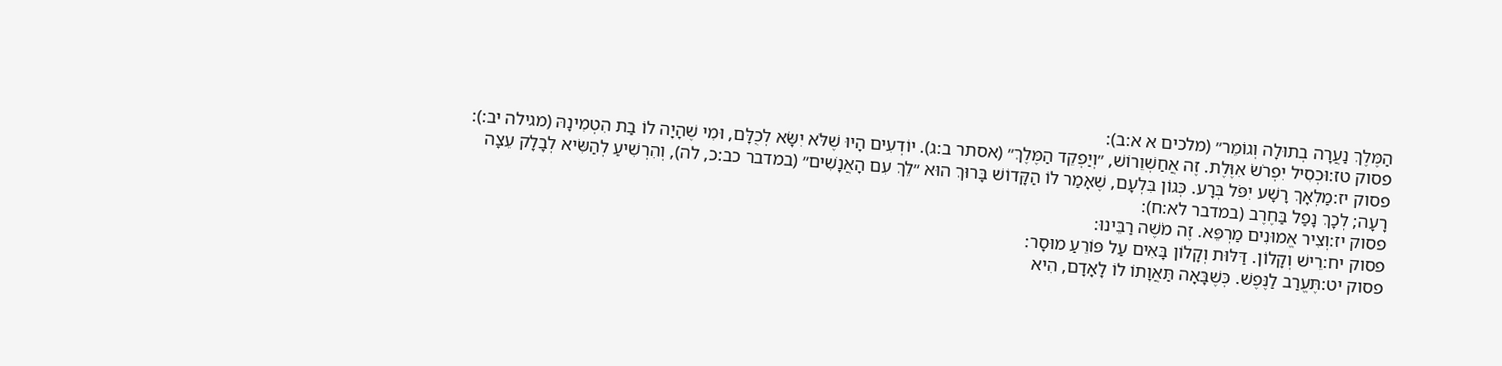הַמֶּלֶךְ נַעֲרָה בְתוּלָה וְגוֹמֵר״ (מלכים א א:ב):
פסוק טז:וּכְסִיל יִפְרֹשׂ אִוֶּלֶת. זֶה אֲחַשְׁוֵרוֹשׁ, ״וְיַפְקֵד הַמֶּלֶךְ״ (אסתר ב:ג). יוֹדְעִים הָיוּ שֶׁלֹּא יִשָּׂא לְכֻלָּם, וּמִי שֶׁהָיָה לוֹ בַת הִטְמִינָהּ (מגילה יב:):
פסוק יז:מַלְאָךְ רָשָׁע יִפֹּל בְּרָע. כְּגוֹן בִּלְעָם, שֶׁאָמַר לוֹ הַקָּדוֹשׁ בָּרוּךְ הוּא ״לֵךְ עִם הָאֲנָשִׁים״ (במדבר כב:כ, לה), וְהִרְשִׁיעַ לְהַשִּׂיא לְבָלָק עֵצָה רָעָה; לְכָךְ נָפַל בַּחֶרֶב (במדבר לא:ח):
פסוק יז:וְצִיר אֱמוּנִים מַרְפֵּא. זֶה מֹשֶׁה רַבֵּינוּ:
פסוק יח:רֵישׁ וְקָלוֹן. דַּלּוּת וְקָלוֹן בָּאִים עַל פּוֹרֵעַ מוּסָר:
פסוק יט:תֶּעֱרַב לַנֶּפֶשׁ. כְּשֶׁבָּאָה תַּאֲוָתוֹ לוֹ לָאָדָם, הִיא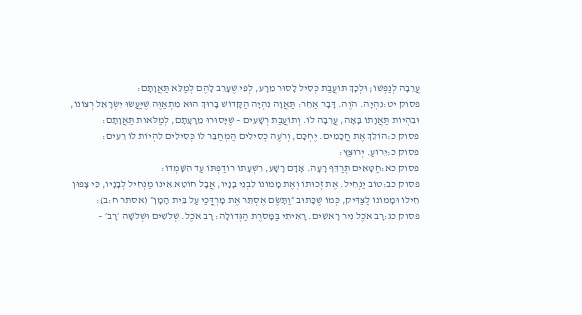עֲרֵבָה לְנַפְשׁוֹ; וּלְכָךְ תּוֹעֲבַת כְּסִיל לָסוּר מֵרָע, לְפִי שֶׁעָרֵב לָהֶם לְמַלֵּא תַּאֲוָתָם:
פסוק יט:נִהְיָה. הֹוֶה. דָּבָר אַחֵר: תַּאֲוָה נִהְיָה הַקָּדוֹשׁ בָּרוּךְ הוּא מִתְאַוֶּה שֶׁיַּעֲשׂוּ יִשְׂרָאֵל רְצוֹנוֹ, וּבִהְיוֹת תַּאֲוָתוֹ בָּאָה, עֲרֵבָה לוֹ. וְתוֹעֲבַת רְשָׁעִים – שֶׁיָּסוּרוּ מֵרָעָתָם, לְמַלֹּאות תַּאֲוָתָם:
פסוק כ:הוֹלֵךְ אֶת חֲכָמִים. יֶחְכָּם, וְרֹעֶה כְסִילִים הַמְחַבֵּר לוֹ כְּסִילִים לִהְיוֹת לוֹ רֵעִים:
פסוק כ:יֵרוֹעַ. יְרוּצַּץ:
פסוק כא:חַטָּאִים תְּרַדֵּף רָעָה. אָדָם רָשָׁע, רִשְׁעָתוֹ רוֹדַפְתּוֹ עַד הִשָּׁמְדוֹ:
פסוק כב:טוֹב יַנְחִיל. אֶת זְכוּתוֹ וְאֶת מָמוֹנוֹ לִבְנֵי בָנָיו, אֲבָל חוֹטֵא אֵינוֹ מַנְחִיל לְבָנָיו, כִּי צָפוּן חֵילוֹ וּמָמוֹנוֹ לַצַּדִּיק, כְּמוֹ שֶׁכָּתוּב ״וַתָּשֶׂם אֶסְתֵּר אֶת מָרְדֳּכַי עַל בֵּית הָמָן״ (אסתר ח:ב):
פסוק כג:רָב אֹכֶל נִיר רָאשִׁים. רָאִיתִי בַּמָּסֹרֶת הַגְּדוֹלָה: רָב אֹכֶל. שְׁלֹשִׁים וּשְׁלֹשָׁה ׳רָב׳ –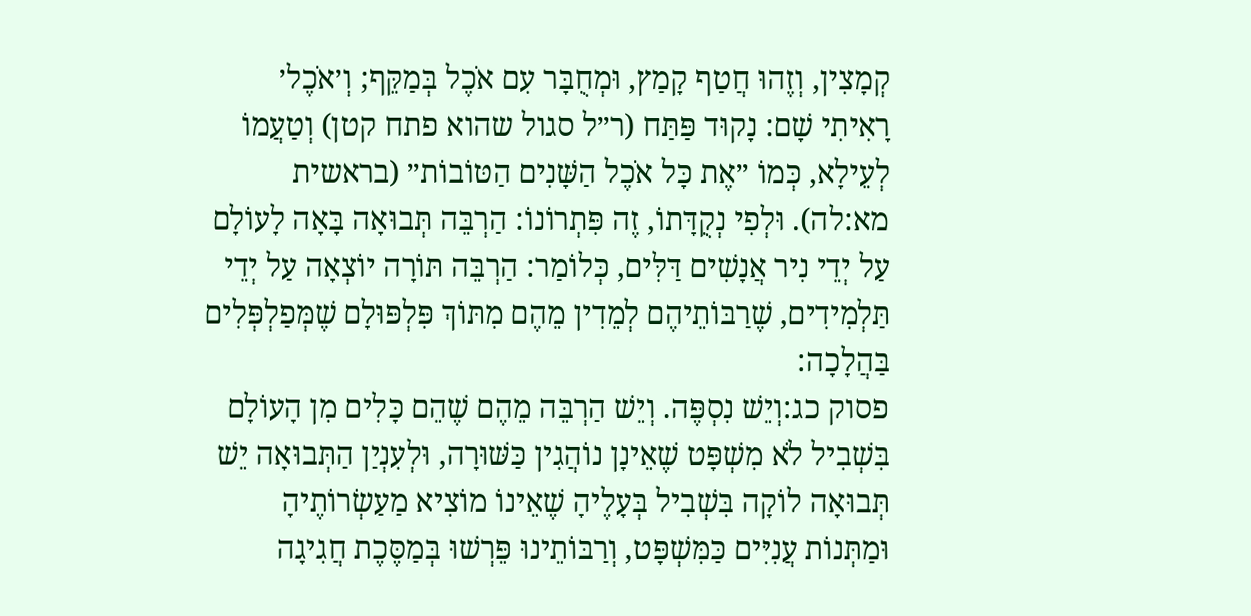קְמָצִין, וְזֶהוּ חֲטַף קָמַץ, וּמְחֻבָּר עִם אֹכֶל בְּמַקֵּף; וְ׳אֹכֶל׳ רָאִיתִי שָׁם: נָקוּד פַּתַּח (ר״ל סגול שהוא פתח קטן) וְטַעֲמוֹ לְעֵילָא, כְּמוֹ ״אֶת כָּל אֹכֶל הַשָּׁנִים הַטּוֹבוֹת״ (בראשית מא:לה). וּלְפִי נְקֻדָּתוֹ, זֶה פִּתְרוֹנוֹ: הַרְבֵּה תְּבוּאָה בָּאָה לָעוֹלָם עַל יְדֵי נִיר אֲנָשִׁים דַּלִּים, כְּלוֹמַר: הַרְבֵּה תּוֹרָה יוֹצְאָה עַל יְדֵי תַּלְמִידִים, שֶׁרַבּוֹתֵיהֶם לְמֵדִין מֵהֶם מִתּוֹךְ פִּלְפּוּלָם שֶׁמְּפַלְפְּלִים בַּהֲלָכָה:
פסוק כג:וְיֵשׁ נִסְפֶּה. וְיֵשׁ הַרְבֵּה מֵהֶם שֶׁהֵם כָּלִים מִן הָעוֹלָם בִּשְׁבִיל לֹא מִשְׁפָּט שֶׁאֵינָן נוֹהֲגִין כַּשּׁוּרָה, וּלְעִנְיַן הַתְּבוּאָה יֵשׁ תְּבוּאָה לוֹקָה בִּשְׁבִיל בְּעָלֶיהָ שֶׁאֵינוֹ מוֹצִיא מַעַשְׂרוֹתֶיהָ וּמַתְּנוֹת עֲנִיִּים כַּמִּשְׁפָּט, וְרַבּוֹתֵינוּ פֵּרְשׁוּ בְּמַסֶּכֶת חֲגִיגָה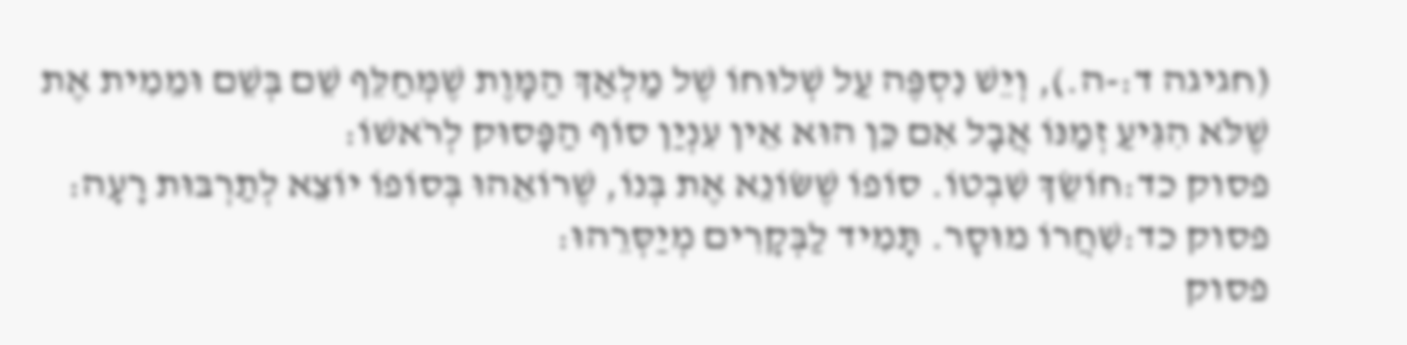(חגיגה ד:-ה.), וְיֵשׁ נִסְפֶּה עַל שְׁלוּחוֹ שֶׁל מַלְאַךְ הַמָּוֶת שֶׁמְּחַלֵּף שֵׁם בְּשֵׁם וּמֵמִית אֶת שֶׁלֹּא הִגִּיעַ זְמַנּוֹ אֲבָל אִם כֵּן הוּא אֵין עִנְיַן סוֹף הַפָּסוּק לְרֹאשׁוֹ:
פסוק כד:חוֹשֵׂךְ שִׁבְטוֹ. סוֹפוֹ שֶׁשּׂוֹנֵא אֶת בְּנוֹ, שֶׁרוֹאֵהוּ בְּסוֹפוֹ יוֹצֵא לְתַרְבּוּת רָעָה:
פסוק כד:שִׁחֲרוֹ מוּסָר. תָּמִיד לַבְּקָרִים מְיַסְּרֵהוּ:
פסוק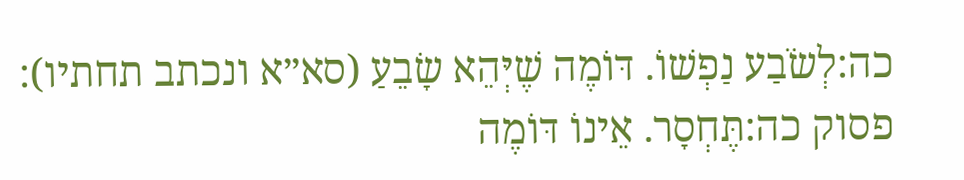כה:לְשֹׂבַע נַפְשׁוֹ. דּוֹמֶה שֶׁיְּהֵא שָׂבֵעַ (סא״א ונכתב תחתיו):
פסוק כה:תֶּחְסָר. אֵינוֹ דּוֹמֶה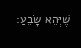שֶׁיְּהֵא שָׂבֵעַ: